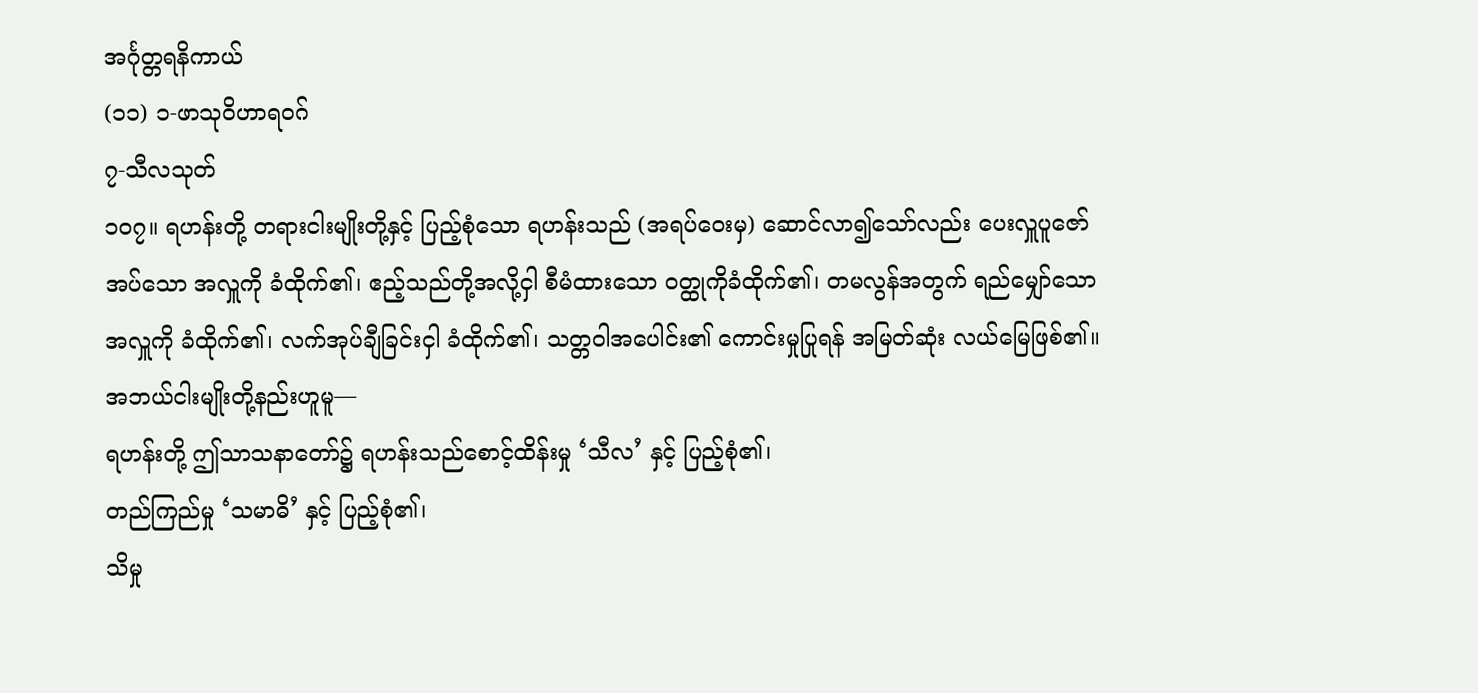အင်္ဂုတ္တရနိကာယ်
(၁၁) ၁-ဖာသုဝိဟာရဝဂ်
၇-သီလသုတ်
၁ဝ၇။ ရဟန်းတို့ တရားငါးမျိုးတို့နှင့် ပြည့်စုံသော ရဟန်းသည် (အရပ်ဝေးမှ) ဆောင်လာ၍သော်လည်း ပေးလှူပူဇော်အပ်သော အလှူကို ခံထိုက်၏၊ ဧည့်သည်တို့အလို့ငှါ စီမံထားသော ဝတ္ထုကိုခံထိုက်၏၊ တမလွန်အတွက် ရည်မျှော်သော အလှူကို ခံထိုက်၏၊ လက်အုပ်ချီခြင်းငှါ ခံထိုက်၏၊ သတ္တဝါအပေါင်း၏ ကောင်းမှုပြုရန် အမြတ်ဆုံး လယ်မြေဖြစ်၏။
အဘယ်ငါးမျိုးတို့နည်းဟူမူ—
ရဟန်းတို့ ဤသာသနာတော်၌ ရဟန်းသည်စောင့်ထိန်းမှု ‘သီလ’ နှင့် ပြည့်စုံ၏၊
တည်ကြည်မှု ‘သမာဓိ’ နှင့် ပြည့်စုံ၏၊
သိမှု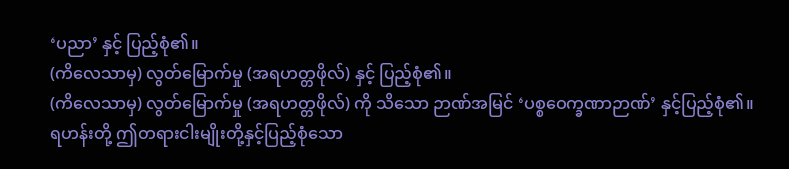‘ပညာ’ နှင့် ပြည့်စုံ၏။
(ကိလေသာမှ) လွတ်မြောက်မှု (အရဟတ္တဖိုလ်) နှင့် ပြည့်စုံ၏။
(ကိလေသာမှ) လွတ်မြောက်မှု (အရဟတ္တဖိုလ်) ကို သိသော ဉာဏ်အမြင် ‘ပစ္စဝေက္ခဏာဉာဏ်’ နှင့်ပြည့်စုံ၏။
ရဟန်းတို့ ဤတရားငါးမျိုးတို့နှင့်ပြည့်စုံသော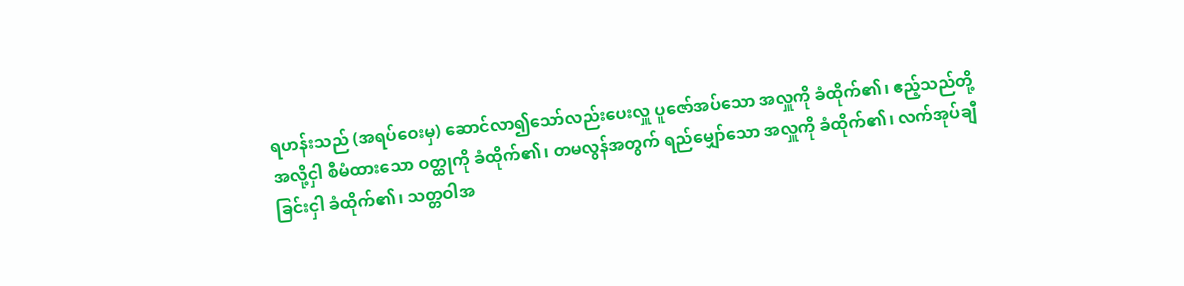ရဟန်းသည် (အရပ်ဝေးမှ) ဆောင်လာ၍သော်လည်းပေးလှူ ပူဇော်အပ်သော အလှူကို ခံထိုက်၏၊ ဧည့်သည်တို့ အလို့ငှါ စီမံထားသော ဝတ္ထုကို ခံထိုက်၏၊ တမလွန်အတွက် ရည်မျှော်သော အလှူကို ခံထိုက်၏၊ လက်အုပ်ချီခြင်းငှါ ခံထိုက်၏၊ သတ္တဝါအ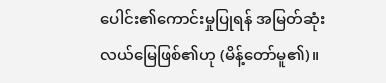ပေါင်း၏ကောင်းမှုပြုရန် အမြတ်ဆုံး လယ်မြေဖြစ်၏ဟု (မိန့်တော်မူ၏)။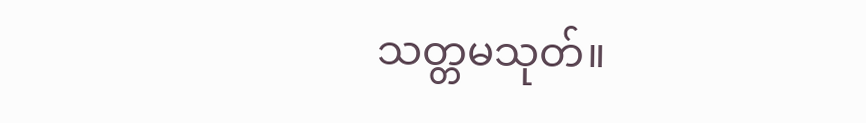သတ္တမသုတ်။